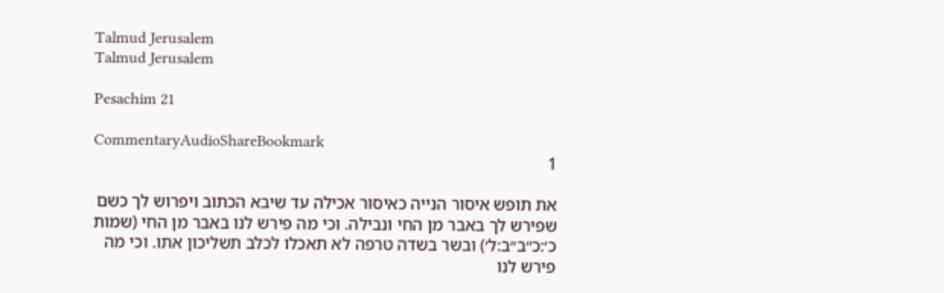Talmud Jerusalem
Talmud Jerusalem

Pesachim 21

CommentaryAudioShareBookmark
1

את תופש איסור הנייה כאיסור אכילה עד שיבא הכתוב ויפרוש לך כשם שפירש לך באבר מן החי ונבילה. וכי מה פירש לנו באבר מן החי (שמות כ׳:כ״ב״ב:ל׳) ובשר בשדה טרפה לא תאכלו לכלב תשליכון אתו. וכי מה פירש לנו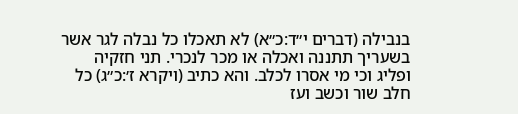בנבילה (דברים י״ד:כ״א) לא תאכלו כל נבלה לגר אשר בשעריך תתננה ואכלה או מכר לנכרי. תני חזקיה ופליג וכי מי אסרו לכלב. והא כתיב (ויקרא ז׳:כ״ג) כל חלב שור וכשב ועז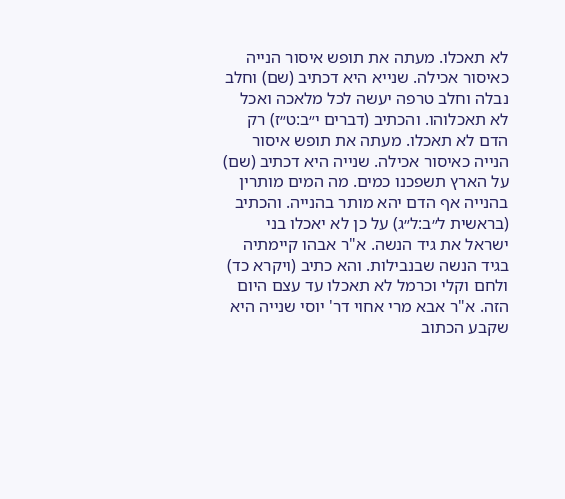לא תאכלו. מעתה את תופש איסור הנייה כאיסור אכילה. שנייא היא דכתיב (שם) וחלב נבלה וחלב טרפה יעשה לכל מלאכה ואכל לא תאכלוהו. והכתיב (דברים י״ב:ט״ז) רק הדם לא תאכלו. מעתה את תופש איסור הנייה כאיסור אכילה. שנייה היא דכתיב (שם) על הארץ תשפכנו כמים. מה המים מותרין בהנייה אף הדם יהא מותר בהנייה. והכתיב (בראשית ל״ב:ל״ג) על כן לא יאכלו בני ישראל את גיד הנשה. א"ר אבהו קיימתיה בגיד הנשה שבנבילות. והא כתיב (ויקרא כד) ולחם וקלי וכרמל לא תאכלו עד עצם היום הזה. א"ר אבא מרי אחוי דר' יוסי שנייה היא שקבע הכתוב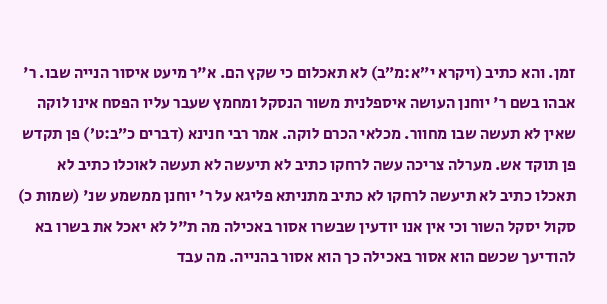זמן. והא כתיב (ויקרא י״א:מ״ב) לא תאכלום כי שקץ הם. א"ר מיעט איסור הנייה שבו. ר' אבהו בשם ר' יוחנן העושה איספלנית משור הנסקל ומחמץ שעבר עליו הפסח אינו לוקה שאין לא תעשה שבו מחוור. מכלאי הכרם לוקה. אמר רבי חנינא (דברים כ״ב:ט׳) פן תקדש פן תוקד אש. מערלה צריכה עשה לרחקו כתיב לא תיעשה לא תעשה לאוכלו כתיב לא תאכלו כתיב לא תיעשה לרחקו לא כתיב מתניתא פליגא על ר' יוחנן ממשמע שנ' (שמות כ) סקול יסקל השור וכי אין אנו יודעין שבשרו אסור באכילה מה ת"ל לא יאכל את בשרו בא להודיעך שכשם הוא אסור באכילה כך הוא אסור בהנייה. מה עבד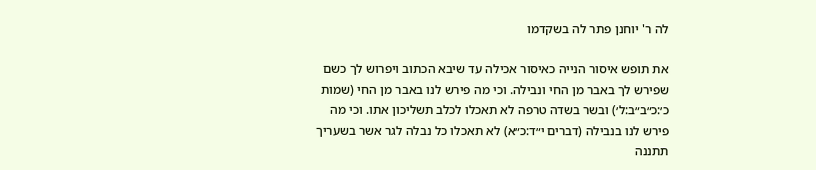לה ר' יוחנן פתר לה בשקדמו

את תופש איסור הנייה כאיסור אכילה עד שיבא הכתוב ויפרוש לך כשם שפירש לך באבר מן החי ונבילה. וכי מה פירש לנו באבר מן החי (שמות כ׳:כ״ב״ב:ל׳) ובשר בשדה טרפה לא תאכלו לכלב תשליכון אתו. וכי מה פירש לנו בנבילה (דברים י״ד:כ״א) לא תאכלו כל נבלה לגר אשר בשעריך תתננה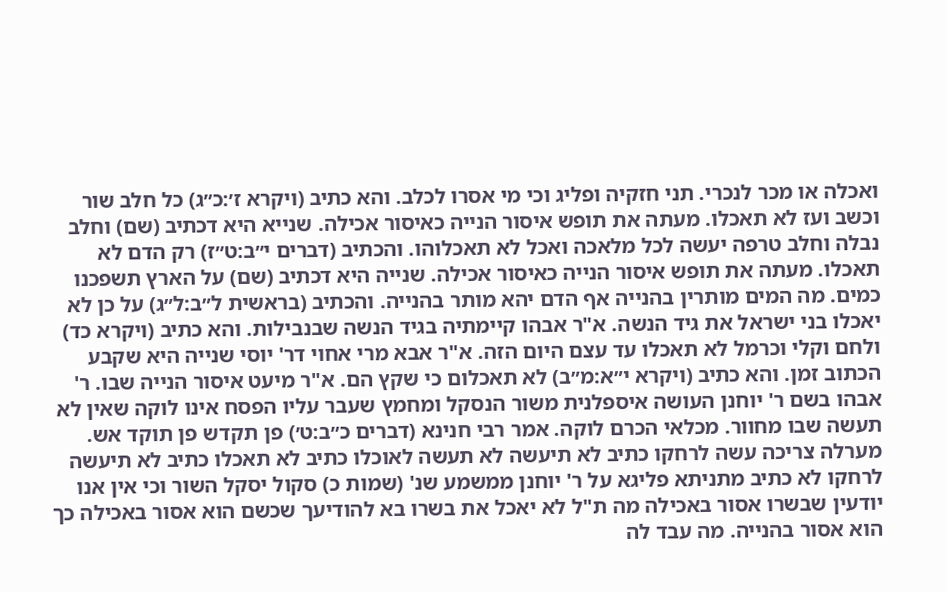ואכלה או מכר לנכרי. תני חזקיה ופליג וכי מי אסרו לכלב. והא כתיב (ויקרא ז׳:כ״ג) כל חלב שור וכשב ועז לא תאכלו. מעתה את תופש איסור הנייה כאיסור אכילה. שנייא היא דכתיב (שם) וחלב נבלה וחלב טרפה יעשה לכל מלאכה ואכל לא תאכלוהו. והכתיב (דברים י״ב:ט״ז) רק הדם לא תאכלו. מעתה את תופש איסור הנייה כאיסור אכילה. שנייה היא דכתיב (שם) על הארץ תשפכנו כמים. מה המים מותרין בהנייה אף הדם יהא מותר בהנייה. והכתיב (בראשית ל״ב:ל״ג) על כן לא יאכלו בני ישראל את גיד הנשה. א"ר אבהו קיימתיה בגיד הנשה שבנבילות. והא כתיב (ויקרא כד) ולחם וקלי וכרמל לא תאכלו עד עצם היום הזה. א"ר אבא מרי אחוי דר' יוסי שנייה היא שקבע הכתוב זמן. והא כתיב (ויקרא י״א:מ״ב) לא תאכלום כי שקץ הם. א"ר מיעט איסור הנייה שבו. ר' אבהו בשם ר' יוחנן העושה איספלנית משור הנסקל ומחמץ שעבר עליו הפסח אינו לוקה שאין לא תעשה שבו מחוור. מכלאי הכרם לוקה. אמר רבי חנינא (דברים כ״ב:ט׳) פן תקדש פן תוקד אש. מערלה צריכה עשה לרחקו כתיב לא תיעשה לא תעשה לאוכלו כתיב לא תאכלו כתיב לא תיעשה לרחקו לא כתיב מתניתא פליגא על ר' יוחנן ממשמע שנ' (שמות כ) סקול יסקל השור וכי אין אנו יודעין שבשרו אסור באכילה מה ת"ל לא יאכל את בשרו בא להודיעך שכשם הוא אסור באכילה כך הוא אסור בהנייה. מה עבד לה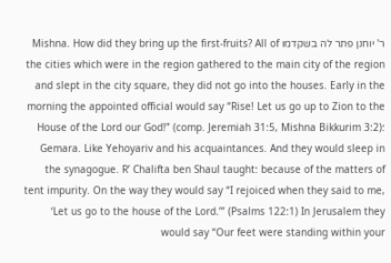ר' יוחנן פתר לה בשקדמו Mishna. How did they bring up the first-fruits? All of the cities which were in the region gathered to the main city of the region and slept in the city square, they did not go into the houses. Early in the morning the appointed official would say “Rise! Let us go up to Zion to the House of the Lord our God!” (comp. Jeremiah 31:5, Mishna Bikkurim 3:2): Gemara. Like Yehoyariv and his acquaintances. And they would sleep in the synagogue. R’ Chalifta ben Shaul taught: because of the matters of tent impurity. On the way they would say “I rejoiced when they said to me, ‘Let us go to the house of the Lord.’” (Psalms 122:1) In Jerusalem they would say “Our feet were standing within your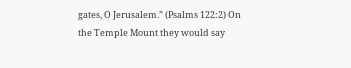gates, O Jerusalem.” (Psalms 122:2) On the Temple Mount they would say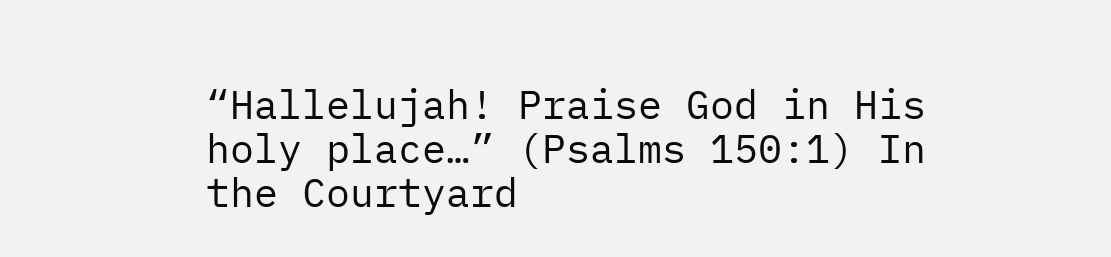“Hallelujah! Praise God in His holy place…” (Psalms 150:1) In the Courtyard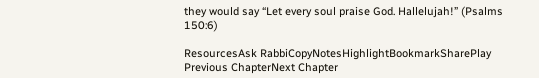they would say “Let every soul praise God. Hallelujah!” (Psalms 150:6)

ResourcesAsk RabbiCopyNotesHighlightBookmarkSharePlay
Previous ChapterNext Chapter